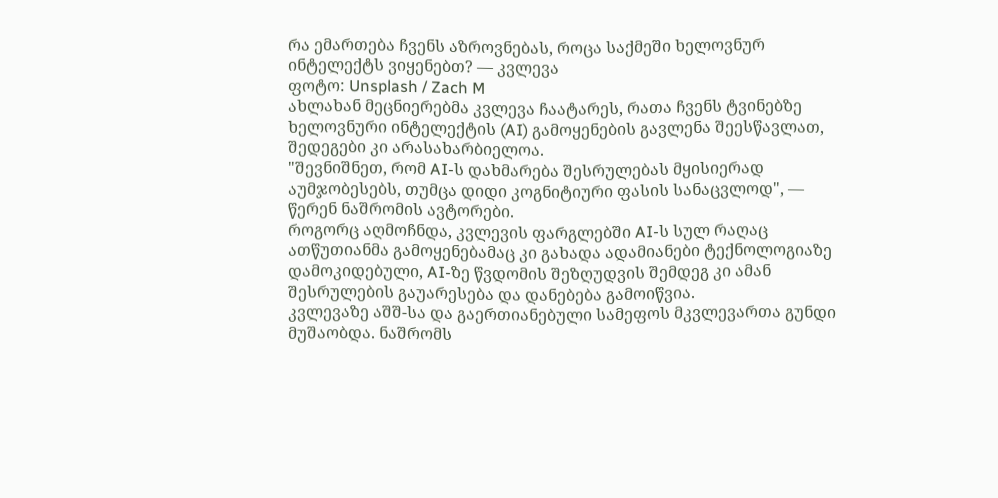რა ემართება ჩვენს აზროვნებას, როცა საქმეში ხელოვნურ ინტელექტს ვიყენებთ? — კვლევა
ფოტო: Unsplash / Zach M
ახლახან მეცნიერებმა კვლევა ჩაატარეს, რათა ჩვენს ტვინებზე ხელოვნური ინტელექტის (AI) გამოყენების გავლენა შეესწავლათ, შედეგები კი არასახარბიელოა.
"შევნიშნეთ, რომ AI-ს დახმარება შესრულებას მყისიერად აუმჯობესებს, თუმცა დიდი კოგნიტიური ფასის სანაცვლოდ", — წერენ ნაშრომის ავტორები.
როგორც აღმოჩნდა, კვლევის ფარგლებში AI-ს სულ რაღაც ათწუთიანმა გამოყენებამაც კი გახადა ადამიანები ტექნოლოგიაზე დამოკიდებული, AI-ზე წვდომის შეზღუდვის შემდეგ კი ამან შესრულების გაუარესება და დანებება გამოიწვია.
კვლევაზე აშშ-სა და გაერთიანებული სამეფოს მკვლევართა გუნდი მუშაობდა. ნაშრომს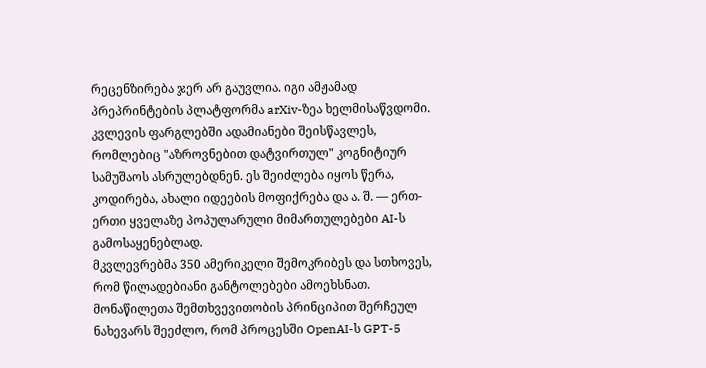რეცენზირება ჯერ არ გაუვლია. იგი ამჟამად პრეპრინტების პლატფორმა arXiv-ზეა ხელმისაწვდომი.
კვლევის ფარგლებში ადამიანები შეისწავლეს, რომლებიც "აზროვნებით დატვირთულ" კოგნიტიურ სამუშაოს ასრულებდნენ. ეს შეიძლება იყოს წერა, კოდირება, ახალი იდეების მოფიქრება და ა. შ. — ერთ-ერთი ყველაზე პოპულარული მიმართულებები AI-ს გამოსაყენებლად.
მკვლევრებმა 350 ამერიკელი შემოკრიბეს და სთხოვეს, რომ წილადებიანი განტოლებები ამოეხსნათ. მონაწილეთა შემთხვევითობის პრინციპით შერჩეულ ნახევარს შეეძლო, რომ პროცესში OpenAI-ს GPT-5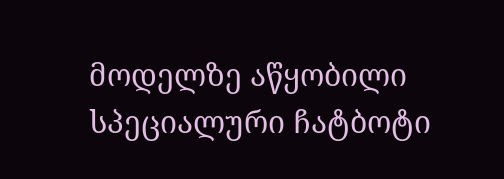მოდელზე აწყობილი სპეციალური ჩატბოტი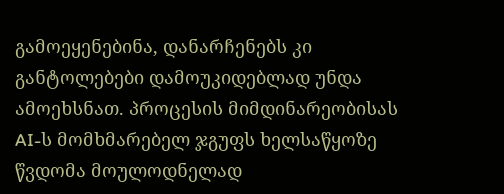გამოეყენებინა, დანარჩენებს კი განტოლებები დამოუკიდებლად უნდა ამოეხსნათ. პროცესის მიმდინარეობისას AI-ს მომხმარებელ ჯგუფს ხელსაწყოზე წვდომა მოულოდნელად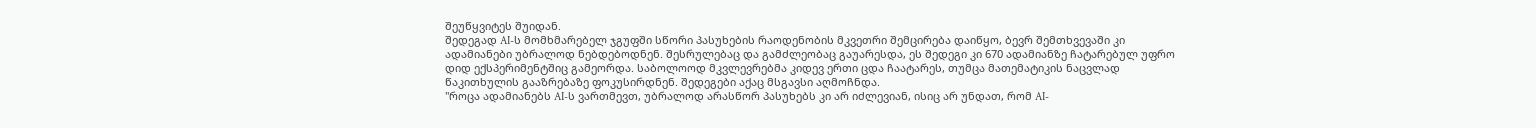შეუწყვიტეს შუიდან.
შედეგად AI-ს მომხმარებელ ჯგუფში სწორი პასუხების რაოდენობის მკვეთრი შემცირება დაიწყო, ბევრ შემთხვევაში კი ადამიანები უბრალოდ ნებდებოდნენ. შესრულებაც და გამძლეობაც გაუარესდა, ეს შედეგი კი 670 ადამიანზე ჩატარებულ უფრო დიდ ექსპერიმენტშიც გამეორდა. საბოლოოდ მკვლევრებმა კიდევ ერთი ცდა ჩაატარეს, თუმცა მათემატიკის ნაცვლად წაკითხულის გააზრებაზე ფოკუსირდნენ. შედეგები აქაც მსგავსი აღმოჩნდა.
"როცა ადამიანებს AI-ს ვართმევთ, უბრალოდ არასწორ პასუხებს კი არ იძლევიან, ისიც არ უნდათ, რომ AI-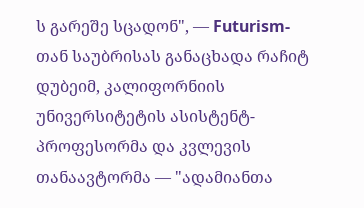ს გარეშე სცადონ", — Futurism-თან საუბრისას განაცხადა რაჩიტ დუბეიმ, კალიფორნიის უნივერსიტეტის ასისტენტ-პროფესორმა და კვლევის თანაავტორმა — "ადამიანთა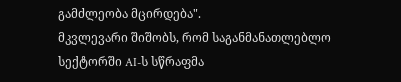გამძლეობა მცირდება".
მკვლევარი შიშობს, რომ საგანმანათლებლო სექტორში AI-ს სწრაფმა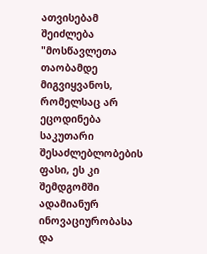ათვისებამ შეიძლება "მოსწავლეთა თაობამდე მიგვიყვანოს, რომელსაც არ ეცოდინება საკუთარი შესაძლებლობების ფასი, ეს კი შემდგომში ადამიანურ ინოვაციურობასა და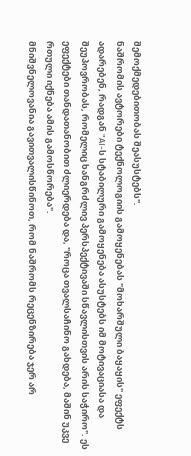შემოქმედებითობას შეასუსტებს".
ნაშრომის ავტორები ტექნოლოგიის გამოყენებას "მოხარშული ბაყაყის" ეფექტს ადარებენ, რადგან "AI-ს სტაბილური გამოყენება ასუსტებს იმ მოტივაციასა და შეუპოვრობას, რომელიც ხანგრძლივ პერსპექტივაში სწავლისთვის არის საჭირო". ეს ეფექტები თანდათანობით ძლიერდება და, "როცა თვალსაჩინო გახდება, მაშინ უკვე რთული იქნება ამის გამოსწორება".
მნიშვნელოვანია გავითვალისწინოთ, რომ ნაშრომს რეცენზირება ჯერ არ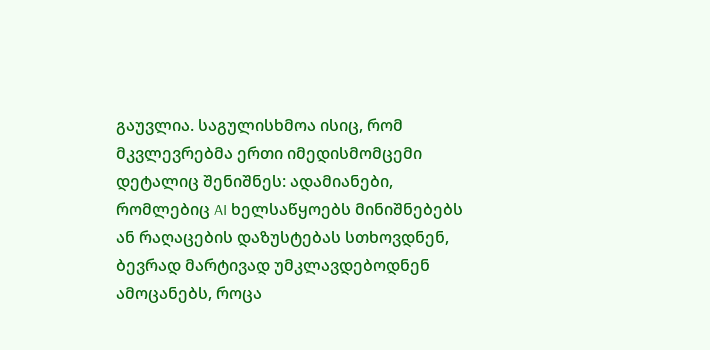გაუვლია. საგულისხმოა ისიც, რომ მკვლევრებმა ერთი იმედისმომცემი დეტალიც შენიშნეს: ადამიანები, რომლებიც AI ხელსაწყოებს მინიშნებებს ან რაღაცების დაზუსტებას სთხოვდნენ, ბევრად მარტივად უმკლავდებოდნენ ამოცანებს, როცა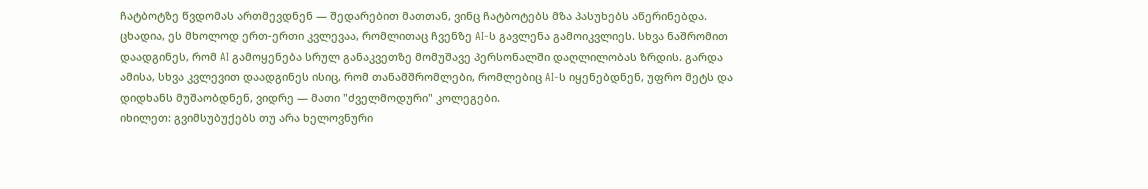ჩატბოტზე წვდომას ართმევდნენ — შედარებით მათთან, ვინც ჩატბოტებს მზა პასუხებს აწერინებდა.
ცხადია, ეს მხოლოდ ერთ-ერთი კვლევაა, რომლითაც ჩვენზე AI-ს გავლენა გამოიკვლიეს. სხვა ნაშრომით დაადგინეს, რომ AI გამოყენება სრულ განაკვეთზე მომუშავე პერსონალში დაღლილობას ზრდის. გარდა ამისა, სხვა კვლევით დაადგინეს ისიც, რომ თანამშრომლები, რომლებიც AI-ს იყენებდნენ, უფრო მეტს და დიდხანს მუშაობდნენ, ვიდრე — მათი "ძველმოდური" კოლეგები.
იხილეთ: გვიმსუბუქებს თუ არა ხელოვნური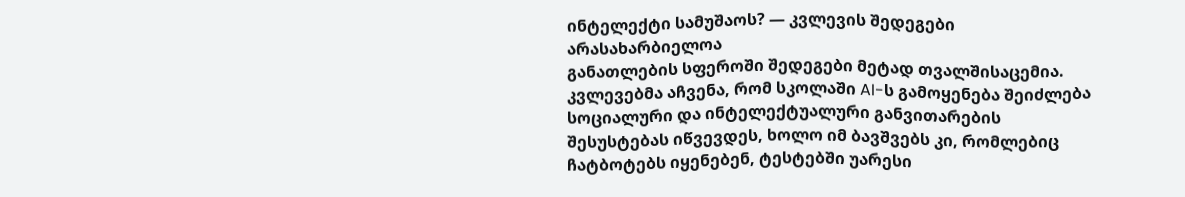ინტელექტი სამუშაოს? — კვლევის შედეგები არასახარბიელოა
განათლების სფეროში შედეგები მეტად თვალშისაცემია. კვლევებმა აჩვენა, რომ სკოლაში AI-ს გამოყენება შეიძლება სოციალური და ინტელექტუალური განვითარების შესუსტებას იწვევდეს, ხოლო იმ ბავშვებს კი, რომლებიც ჩატბოტებს იყენებენ, ტესტებში უარესი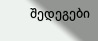შედეგები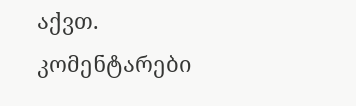აქვთ.
კომენტარები